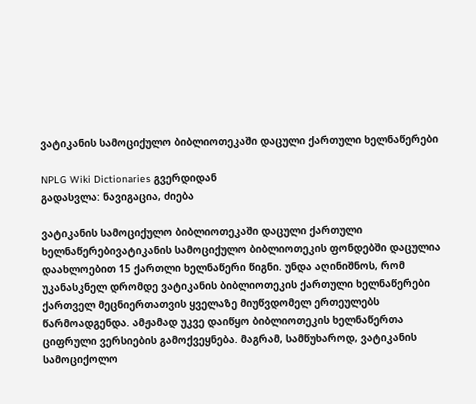ვატიკანის სამოციქულო ბიბლიოთეკაში დაცული ქართული ხელნაწერები

NPLG Wiki Dictionaries გვერდიდან
გადასვლა: ნავიგაცია, ძიება

ვატიკანის სამოციქულო ბიბლიოთეკაში დაცული ქართული ხელნაწერებივატიკანის სამოციქულო ბიბლიოთეკის ფონდებში დაცულია დაახლოებით 15 ქართლი ხელნაწერი წიგნი. უნდა აღინიშნოს, რომ უკანასკნელ დრომდე ვატიკანის ბიბლიოთეკის ქართული ხელნაწერები ქართველ მეცნიერთათვის ყველაზე მიუწვდომელ ერთეულებს წარმოადგენდა. ამჟამად უკვე დაიწყო ბიბლიოთეკის ხელნაწერთა ციფრული ვერსიების გამოქვეყნება. მაგრამ, სამწუხაროდ, ვატიკანის სამოციქოლო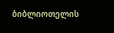ბიბლიოთელის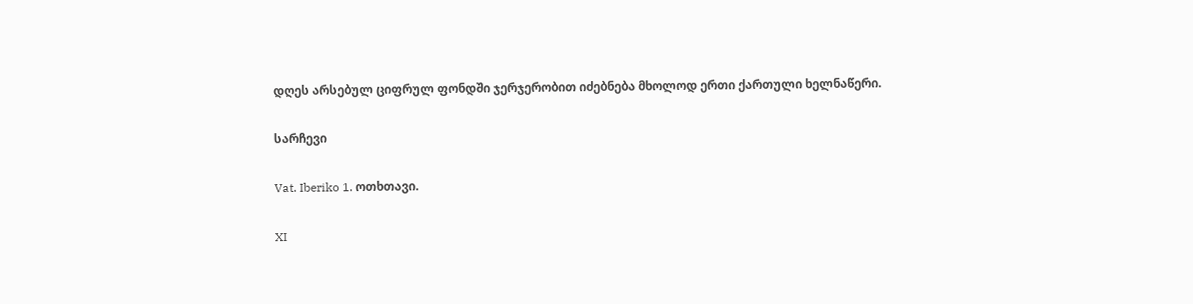დღეს არსებულ ციფრულ ფონდში ჯერჯერობით იძებნება მხოლოდ ერთი ქართული ხელნაწერი.

სარჩევი

Vat. Iberiko 1. ოთხთავი.

XI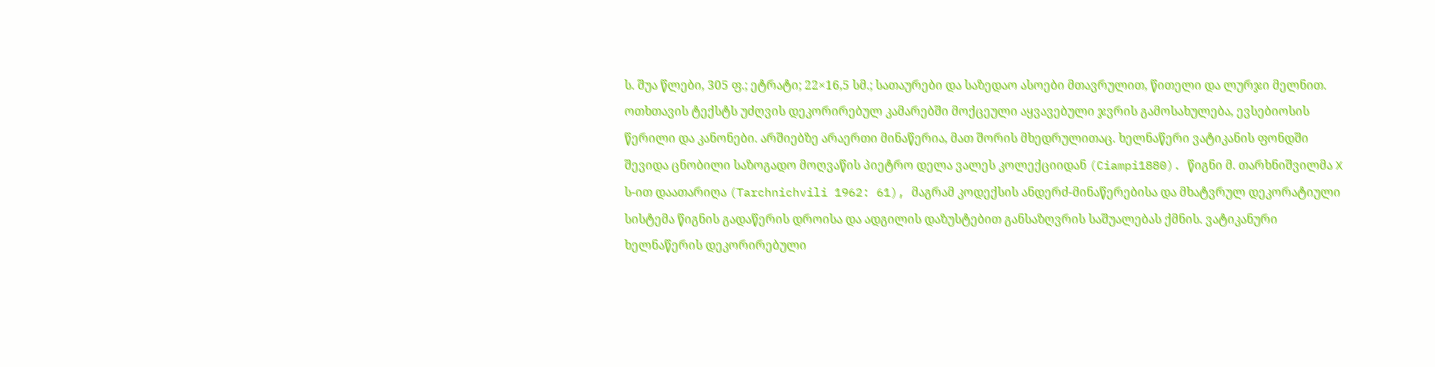ს. შუა წლები, 305 ფ.; ეტრატი; 22×16,5 სმ.; სათაურები და საზედაო ასოები მთავრულით, წითელი და ლურჯი მელნით. ოთხთავის ტექსტს უძღვის დეკორირებულ კამარებში მოქცეული აყვავებული ჯვრის გამოსახულება, ევსებიოსის წერილი და კანონები. არშიებზე არაერთი მინაწერია, მათ შორის მხედრულითაც. ხელნაწერი ვატიკანის ფონდში შევიდა ცნობილი საზოგადო მოღვაწის პიეტრო დელა ვალეს კოლექციიდან (Ciampi1880). წიგნი მ. თარხნიშვილმა X ს-ით დაათარიღა (Tarchnichvili 1962: 61), მაგრამ კოდექსის ანდერძ-მინაწერებისა და მხატვრულ დეკორატიული სისტემა წიგნის გადაწერის დროისა და ადგილის დაზუსტებით განსაზღვრის საშუალებას ქმნის. ვატიკანური ხელნაწერის დეკორირებული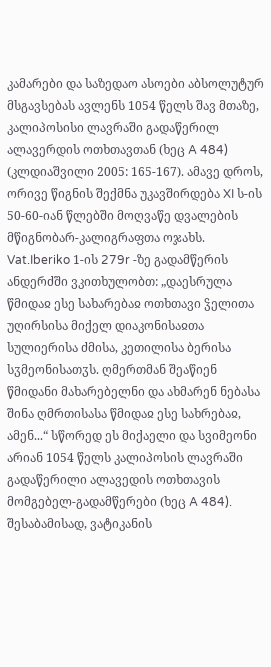კამარები და საზედაო ასოები აბსოლუტურ მსგავსებას ავლენს 1054 წელს შავ მთაზე, კალიპოსისი ლავრაში გადაწერილ ალავერდის ოთხთავთან (ხეც A 484) (კლდიაშვილი 2005: 165-167). ამავე დროს, ორივე წიგნის შექმნა უკავშირდება XI ს-ის 50-60-იან წლებში მოღვაწე დვალების მწიგნობარ-კალიგრაფთა ოჯახს. Vat.Iberiko 1-ის 279r -ზე გადამწერის ანდერძში ვკითხულობთ: „დაესრულა წმიდაჲ ესე სახარებაჲ ოთხთავი ჴელითა უღირსისა მიქელ დიაკონისაჲთა სულიერისა ძმისა, კეთილისა ბერისა სჳმეონისათჳს. ღმერთმან შეაწიენ წმიდანი მახარებელნი და ახმარენ ნებასა შინა ღმრთისასა წმიდაჲ ესე სახრებაჲ, ამენ...“ სწორედ ეს მიქაელი და სვიმეონი არიან 1054 წელს კალიპოსის ლავრაში გადაწერილი ალავედის ოთხთავის მომგებელ-გადამწერები (ხეც A 484). შესაბამისად, ვატიკანის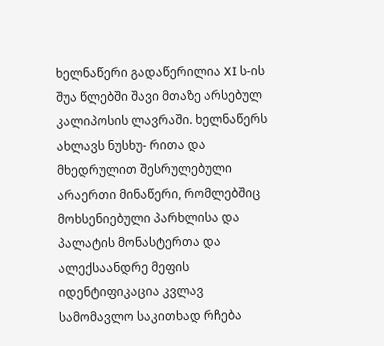ხელნაწერი გადაწერილია XI ს-ის შუა წლებში შავი მთაზე არსებულ კალიპოსის ლავრაში. ხელნაწერს ახლავს ნუსხუ- რითა და მხედრულით შესრულებული არაერთი მინაწერი, რომლებშიც მოხსენიებული პარხლისა და პალატის მონასტერთა და ალექსაანდრე მეფის იდენტიფიკაცია კვლავ სამომავლო საკითხად რჩება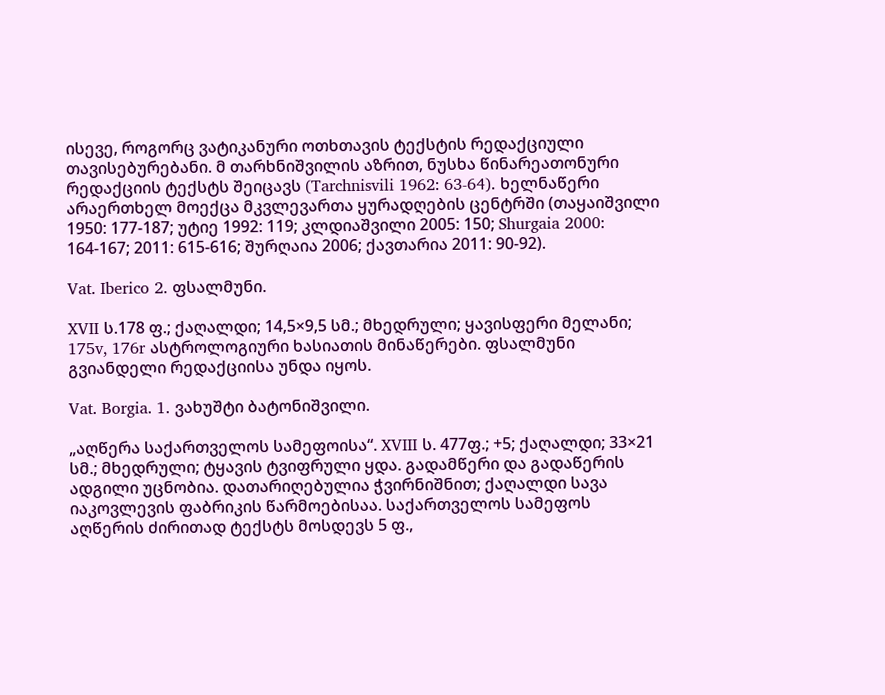ისევე, როგორც ვატიკანური ოთხთავის ტექსტის რედაქციული თავისებურებანი. მ თარხნიშვილის აზრით, ნუსხა წინარეათონური რედაქციის ტექსტს შეიცავს (Tarchnisvili 1962: 63-64). ხელნაწერი არაერთხელ მოექცა მკვლევართა ყურადღების ცენტრში (თაყაიშვილი 1950: 177-187; უტიე 1992: 119; კლდიაშვილი 2005: 150; Shurgaia 2000: 164-167; 2011: 615-616; შურღაია 2006; ქავთარია 2011: 90-92).

Vat. Iberico 2. ფსალმუნი.

XVII ს.178 ფ.; ქაღალდი; 14,5×9,5 სმ.; მხედრული; ყავისფერი მელანი; 175v, 176r ასტროლოგიური ხასიათის მინაწერები. ფსალმუნი გვიანდელი რედაქციისა უნდა იყოს.

Vat. Borgia. 1. ვახუშტი ბატონიშვილი.

„აღწერა საქართველოს სამეფოისა“. XVIII ს. 477ფ.; +5; ქაღალდი; 33×21 სმ.; მხედრული; ტყავის ტვიფრული ყდა. გადამწერი და გადაწერის ადგილი უცნობია. დათარიღებულია ჭვირნიშნით; ქაღალდი სავა იაკოვლევის ფაბრიკის წარმოებისაა. საქართველოს სამეფოს აღწერის ძირითად ტექსტს მოსდევს 5 ფ.,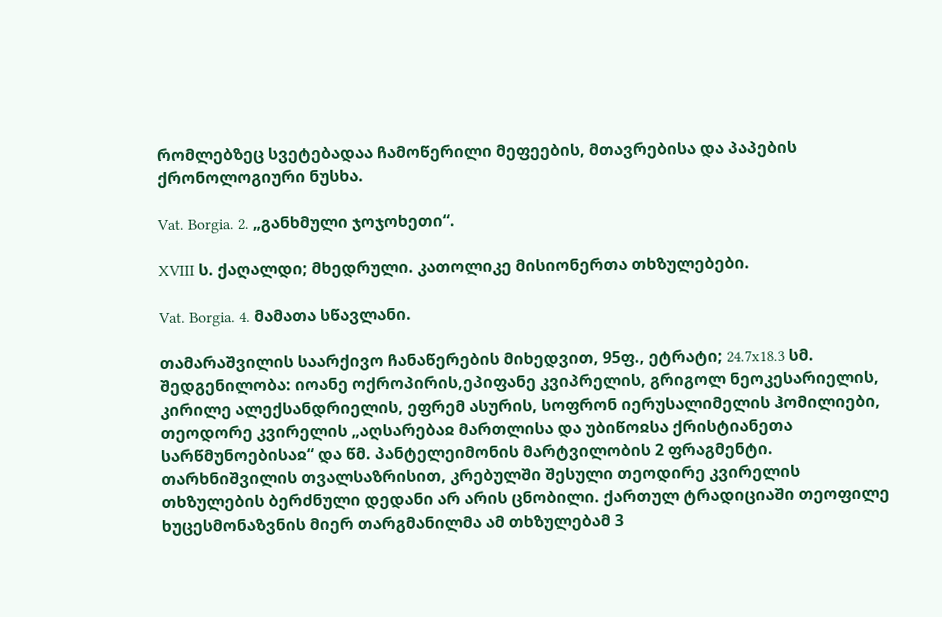რომლებზეც სვეტებადაა ჩამოწერილი მეფეების, მთავრებისა და პაპების ქრონოლოგიური ნუსხა.

Vat. Borgia. 2. „განხმული ჯოჯოხეთი“.

XVIII ს. ქაღალდი; მხედრული. კათოლიკე მისიონერთა თხზულებები.

Vat. Borgia. 4. მამათა სწავლანი.

თამარაშვილის საარქივო ჩანაწერების მიხედვით, 95ფ., ეტრატი; 24.7x18.3 სმ. შედგენილობა: იოანე ოქროპირის,ეპიფანე კვიპრელის, გრიგოლ ნეოკესარიელის, კირილე ალექსანდრიელის, ეფრემ ასურის, სოფრონ იერუსალიმელის ჰომილიები, თეოდორე კვირელის „აღსარებაჲ მართლისა და უბიწოჲსა ქრისტიანეთა სარწმუნოებისაჲ“ და წმ. პანტელეიმონის მარტვილობის 2 ფრაგმენტი. თარხნიშვილის თვალსაზრისით, კრებულში შესული თეოდირე კვირელის თხზულების ბერძნული დედანი არ არის ცნობილი. ქართულ ტრადიციაში თეოფილე ხუცესმონაზვნის მიერ თარგმანილმა ამ თხზულებამ 3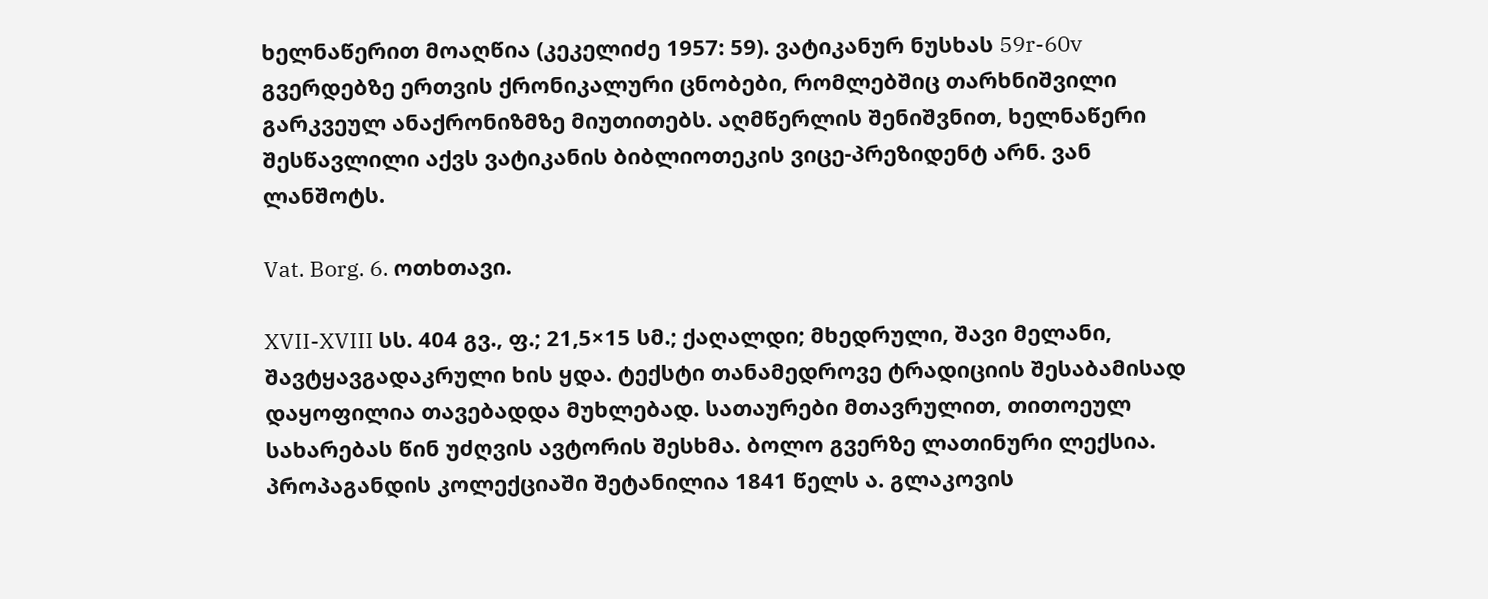ხელნაწერით მოაღწია (კეკელიძე 1957: 59). ვატიკანურ ნუსხას 59r-60v გვერდებზე ერთვის ქრონიკალური ცნობები, რომლებშიც თარხნიშვილი გარკვეულ ანაქრონიზმზე მიუთითებს. აღმწერლის შენიშვნით, ხელნაწერი შესწავლილი აქვს ვატიკანის ბიბლიოთეკის ვიცე-პრეზიდენტ არნ. ვან ლანშოტს.

Vat. Borg. 6. ოთხთავი.

XVII-XVIII სს. 404 გვ., ფ.; 21,5×15 სმ.; ქაღალდი; მხედრული, შავი მელანი, შავტყავგადაკრული ხის ყდა. ტექსტი თანამედროვე ტრადიციის შესაბამისად დაყოფილია თავებადდა მუხლებად. სათაურები მთავრულით, თითოეულ სახარებას წინ უძღვის ავტორის შესხმა. ბოლო გვერზე ლათინური ლექსია. პროპაგანდის კოლექციაში შეტანილია 1841 წელს ა. გლაკოვის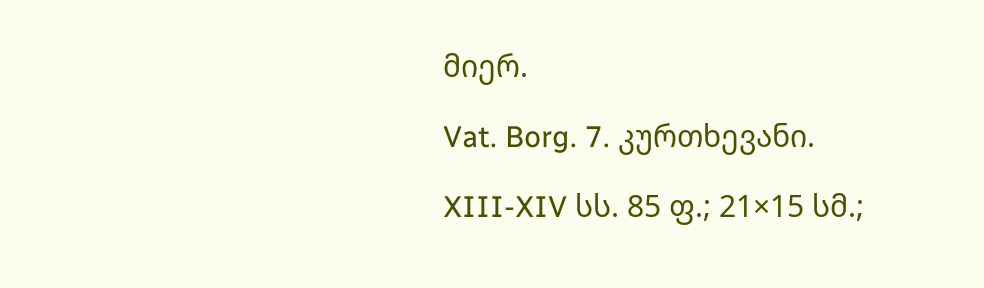მიერ.

Vat. Borg. 7. კურთხევანი.

XIII-XIV სს. 85 ფ.; 21×15 სმ.;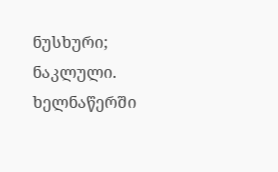ნუსხური; ნაკლული. ხელნაწერში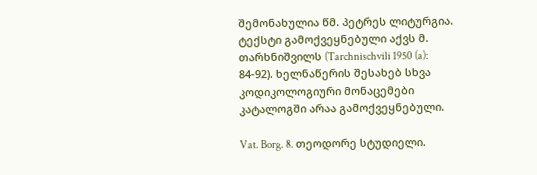შემონახულია წმ. პეტრეს ლიტურგია. ტექსტი გამოქვეყნებული აქვს მ. თარხნიშვილს (Tarchnischvili 1950 (a): 84-92). ხელნაწერის შესახებ სხვა კოდიკოლოგიური მონაცემები კატალოგში არაა გამოქვეყნებული.

Vat. Borg. 8. თეოდორე სტუდიელი.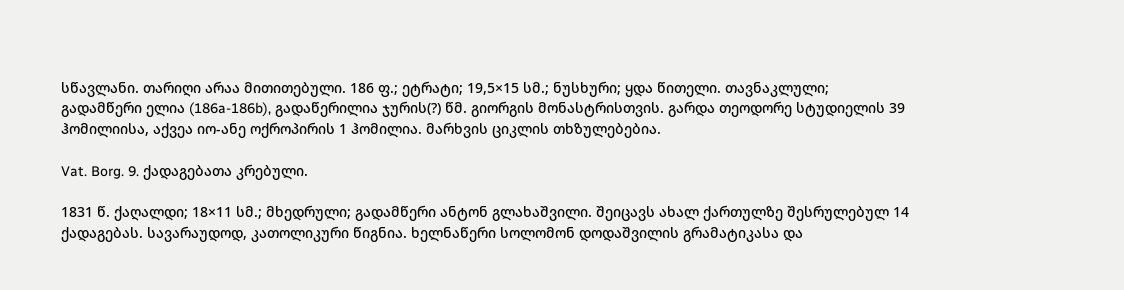სწავლანი. თარიღი არაა მითითებული. 186 ფ.; ეტრატი; 19,5×15 სმ.; ნუსხური; ყდა წითელი. თავნაკლული; გადამწერი ელია (186a-186b), გადაწერილია ჯურის(?) წმ. გიორგის მონასტრისთვის. გარდა თეოდორე სტუდიელის 39 ჰომილიისა, აქვეა იო-ანე ოქროპირის 1 ჰომილია. მარხვის ციკლის თხზულებებია.

Vat. Borg. 9. ქადაგებათა კრებული.

1831 წ. ქაღალდი; 18×11 სმ.; მხედრული; გადამწერი ანტონ გლახაშვილი. შეიცავს ახალ ქართულზე შესრულებულ 14 ქადაგებას. სავარაუდოდ, კათოლიკური წიგნია. ხელნაწერი სოლომონ დოდაშვილის გრამატიკასა და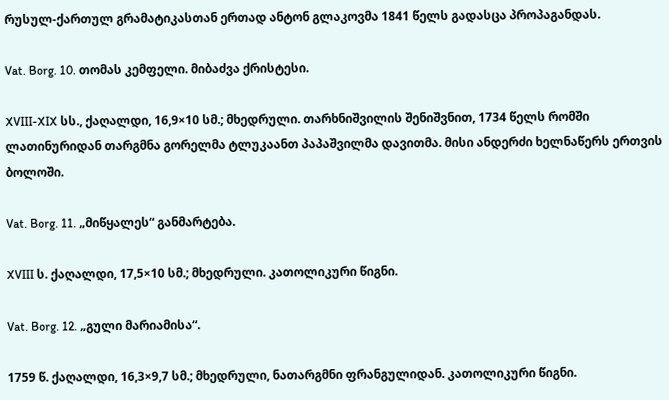რუსულ-ქართულ გრამატიკასთან ერთად ანტონ გლაკოვმა 1841 წელს გადასცა პროპაგანდას.

Vat. Borg. 10. თომას კემფელი. მიბაძვა ქრისტესი.

XVIII-XIX სს., ქაღალდი, 16,9×10 სმ.; მხედრული. თარხნიშვილის შენიშვნით, 1734 წელს რომში ლათინურიდან თარგმნა გორელმა ტლუკაანთ პაპაშვილმა დავითმა. მისი ანდერძი ხელნაწერს ერთვის ბოლოში.

Vat. Borg. 11. „მიწყალეს“ განმარტება.

XVIII ს. ქაღალდი, 17,5×10 სმ.; მხედრული. კათოლიკური წიგნი.

Vat. Borg. 12. „გული მარიამისა“.

1759 წ. ქაღალდი, 16,3×9,7 სმ.; მხედრული, ნათარგმნი ფრანგულიდან. კათოლიკური წიგნი.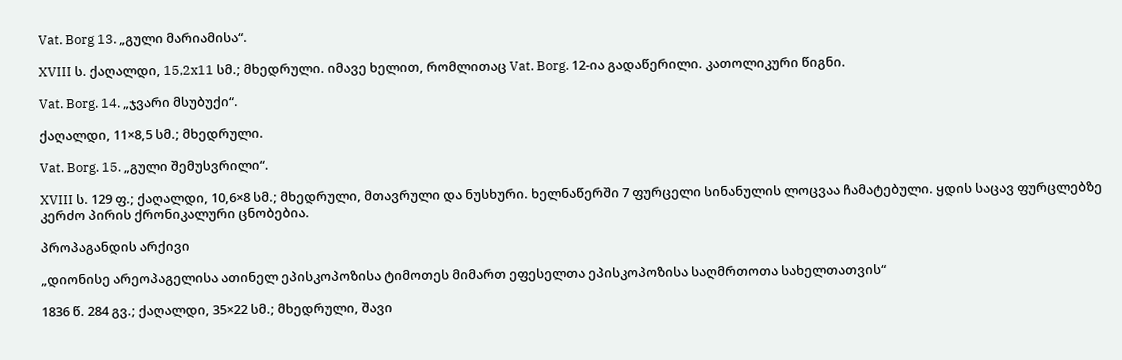Vat. Borg 13. „გული მარიამისა“.

XVIII ს. ქაღალდი, 15,2x11 სმ.; მხედრული. იმავე ხელით, რომლითაც Vat. Borg. 12-ია გადაწერილი. კათოლიკური წიგნი.

Vat. Borg. 14. „ჯვარი მსუბუქი“.

ქაღალდი, 11×8,5 სმ.; მხედრული.

Vat. Borg. 15. „გული შემუსვრილი“.

XVIII ს. 129 ფ.; ქაღალდი, 10,6×8 სმ.; მხედრული, მთავრული და ნუსხური. ხელნაწერში 7 ფურცელი სინანულის ლოცვაა ჩამატებული. ყდის საცავ ფურცლებზე კერძო პირის ქრონიკალური ცნობებია.

პროპაგანდის არქივი

„დიონისე არეოპაგელისა ათინელ ეპისკოპოზისა ტიმოთეს მიმართ ეფესელთა ეპისკოპოზისა საღმრთოთა სახელთათვის“

1836 წ. 284 გვ.; ქაღალდი, 35×22 სმ.; მხედრული, შავი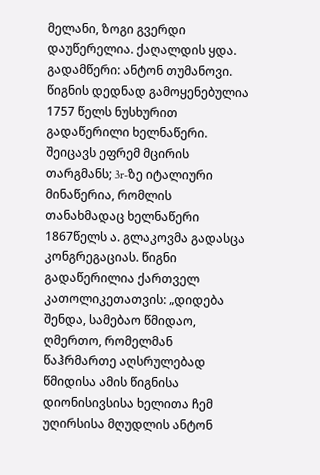მელანი, ზოგი გვერდი დაუწერელია. ქაღალდის ყდა. გადამწერი: ანტონ თუმანოვი. წიგნის დედნად გამოყენებულია 1757 წელს ნუსხურით გადაწერილი ხელნაწერი. შეიცავს ეფრემ მცირის თარგმანს; 3r-ზე იტალიური მინაწერია, რომლის თანახმადაც ხელნაწერი 1867წელს ა. გლაკოვმა გადასცა კონგრეგაციას. წიგნი გადაწერილია ქართველ კათოლიკეთათვის: „დიდება შენდა, სამებაო წმიდაო, ღმერთო, რომელმან წაჰრმართე აღსრულებად წმიდისა ამის წიგნისა დიონისივსისა ხელითა ჩემ უღირსისა მღუდლის ანტონ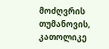მოძღვრის თუმანოვის, კათოლიკე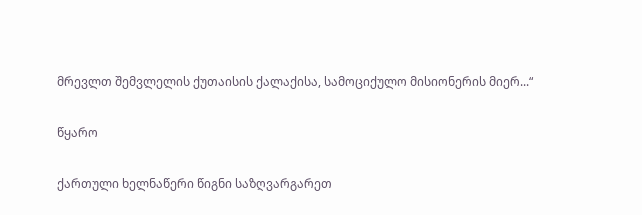მრევლთ შემვლელის ქუთაისის ქალაქისა, სამოციქულო მისიონერის მიერ...“

წყარო

ქართული ხელნაწერი წიგნი საზღვარგარეთ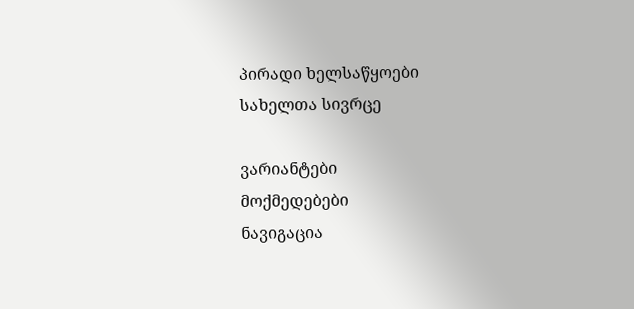პირადი ხელსაწყოები
სახელთა სივრცე

ვარიანტები
მოქმედებები
ნავიგაცია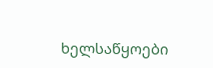ხელსაწყოები